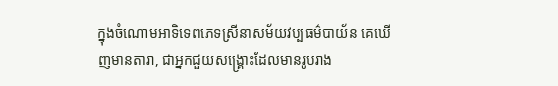ក្នុងចំណោមអាទិទេពភេទស្រីនាសម័យវប្បធម៌បាយ័ន គេឃើញមានតារា, ជាអ្នកជួយសង្គ្រោះដែលមានរូបរាង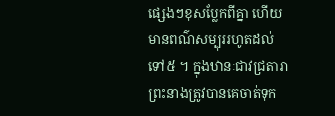ផ្សេងៗខុសប្លែកពីគ្នា ហើយមានពណ៌សម្បុររហូតដល់ ទៅ៥ ។ ក្នុងឋានៈជាវជ្រតារា ព្រះនាងត្រូវបានគេចាត់ទុក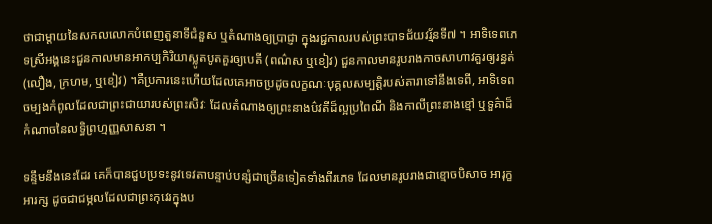ថាជាម្តាយនៃសកលលោកបំពេញតួនាទីជំនួស ឬតំណាងឲ្យប្រាជ្ញា ក្នុងរជ្ជកាលរបស់ព្រះបាទជ័យវរ្ម័នទី៧ ។ អាទិទេពភេទស្រីអង្គនេះជួនកាលមានអាកប្បកិរិយាស្លូតបូតគួរឲ្យបេតី (ពណ៌ស ឬខៀវ) ជួនកាលមានរូបរាងកាចសាហាវគួរឲ្យរន្ធត់ (លឿង, ក្រហម, ឬខៀវ) ។គឺប្រការនេះហើយដែលគេអាចប្រដូចលក្ខណៈបុគ្គលសម្បត្តិរបស់តារាទៅនឹងទេពី, អាទិទេពចម្បងកំពូលដែលជាព្រះជាយារបស់ព្រះសិវៈ ដែលតំណាងឲ្យព្រះនាងប៌វតីដ៏ល្អប្រពៃណី និងកាលីព្រះនាងខ្មៅ ឬទួគ៌ាដ៏កំណាចនៃលទ្ធិព្រហ្មញ្ញសាសនា ។

ទន្ទឹមនឹងនេះដែរ គេក៏បានជួបប្រទះនូវទេវតាបន្ទាប់បន្សំជាច្រើនទៀតទាំងពីរភេទ ដែលមានរូបរាងជាខ្មោចបិសាច អារុក្ខ អារក្ស ដូចជាជម្ភលដែលជាព្រះកុវេរក្នុងប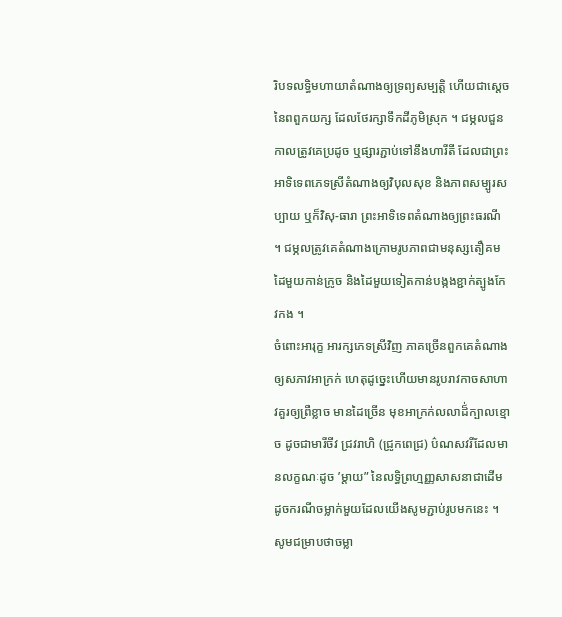រិបទលទ្ធិមហាយាតំណាងឲ្យទ្រព្យសម្បត្តិ ហើយជាស្តេចនៃពពួកយក្ស ដែលថែរក្សាទឹកដីភូមិស្រុក ។ ជម្ភលជួនកាលត្រូវគេប្រដូច ឬផ្សារភ្ជាប់ទៅនឹងហារីតី ដែលជាព្រះអាទិទេពភេទស្រីតំណាងឲ្យវិបុលសុខ និងភាពសម្បូរសប្បាយ ឬក៏វិសុ-ធារា ព្រះអាទិទេពតំណាងឲ្យព្រះធរណី ។ ជម្ភលត្រូវគេតំណាងក្រោមរូបភាពជាមនុស្សតឿគម ដៃមួយកាន់ក្រូច និងដៃមួយទៀតកាន់បង្កងខ្ជាក់ត្បូងកែវកង ។
ចំពោះអារុក្ខ អារក្សភេទស្រីវិញ ភាគច្រើនពួកគេតំណាងឲ្យសភាវអាក្រក់ ហេតុដូច្នេះហើយមានរូបរាវកាចសាហាវគួរឲ្យព្រឺខ្លាច មានដៃច្រើន មុខអាក្រក់លលាដ៏់ក្បាលខ្មោច ដូចជាមារីចីវ ជ្រវរាហិ (ជ្រូកពេជ្រ) ប៌ណសវរីដែលមានលក្ខណៈដូច ’ម្តាយ” នៃលទ្ធិព្រហ្មញ្ញសាសនាជាដើម ដូចករណីចម្លាក់មួយដែលយើងសូមភ្ជាប់រូបមកនេះ ។ សូមជម្រាបថាចម្លា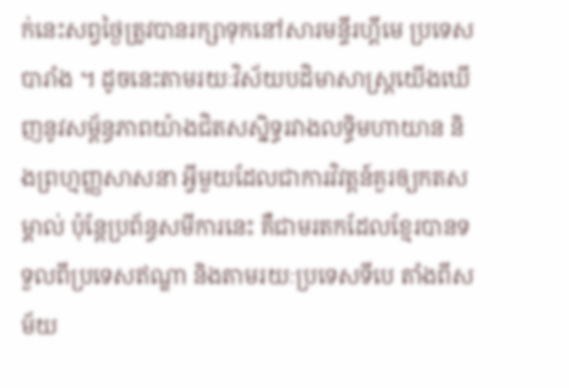ក់នេះសព្វថ្ងៃត្រូវបានរក្សាទុកនៅសារមន្ទីរហ្គីមេ ប្រទេសបារាំង ។ ដូចនេះតាមរយៈវិស័យបដិមាសាស្ត្រយើងឃើញនូវសម្ព័ន្ធភាពយ៉ាងជិតសសិ្នទ្ធរវាងលទ្ធិមហាយាន និងព្រហ្មញ្ញសាសនា អ្វីមួយដែលជាការវិវត្តន៍គួរឲ្យកតសម្គាល់ ប៉ុន្តែប្រព័ន្ធសមីការនេះ គឺជាមរតកដែលខ្មែរបានទទួលពីប្រទេសឥណ្ឌា និងតាមរយៈប្រទេសទីបេ តាំងពីសម័យ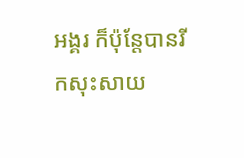អង្គរ ក៏ប៉ុន្តែបានរីកសុះសាយ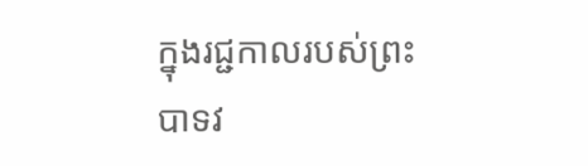ក្នុងរជ្ជកាលរបស់ព្រះបាទវ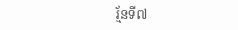រ្ម័នទី៧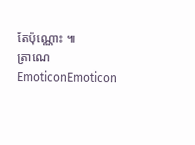តែប៉ុណ្ណោះ ៕
ត្រាណេ
EmoticonEmoticon